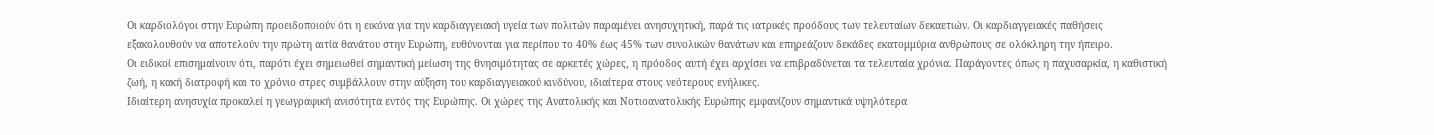Οι καρδιολόγοι στην Ευρώπη προειδοποιούν ότι η εικόνα για την καρδιαγγειακή υγεία των πολιτών παραμένει ανησυχητική, παρά τις ιατρικές προόδους των τελευταίων δεκαετιών. Οι καρδιαγγειακές παθήσεις εξακολουθούν να αποτελούν την πρώτη αιτία θανάτου στην Ευρώπη, ευθύνονται για περίπου το 40% έως 45% των συνολικών θανάτων και επηρεάζουν δεκάδες εκατομμύρια ανθρώπους σε ολόκληρη την ήπειρο.
Οι ειδικοί επισημαίνουν ότι, παρότι έχει σημειωθεί σημαντική μείωση της θνησιμότητας σε αρκετές χώρες, η πρόοδος αυτή έχει αρχίσει να επιβραδύνεται τα τελευταία χρόνια. Παράγοντες όπως η παχυσαρκία, η καθιστική ζωή, η κακή διατροφή και το χρόνιο στρες συμβάλλουν στην αύξηση του καρδιαγγειακού κινδύνου, ιδιαίτερα στους νεότερους ενήλικες.
Ιδιαίτερη ανησυχία προκαλεί η γεωγραφική ανισότητα εντός της Ευρώπης. Οι χώρες της Ανατολικής και Νοτιοανατολικής Ευρώπης εμφανίζουν σημαντικά υψηλότερα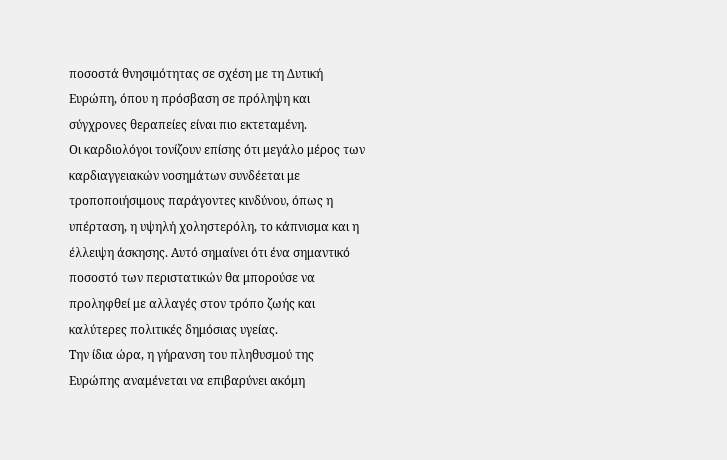ποσοστά θνησιμότητας σε σχέση με τη Δυτική Ευρώπη, όπου η πρόσβαση σε πρόληψη και σύγχρονες θεραπείες είναι πιο εκτεταμένη.
Οι καρδιολόγοι τονίζουν επίσης ότι μεγάλο μέρος των καρδιαγγειακών νοσημάτων συνδέεται με τροποποιήσιμους παράγοντες κινδύνου, όπως η υπέρταση, η υψηλή χοληστερόλη, το κάπνισμα και η έλλειψη άσκησης. Αυτό σημαίνει ότι ένα σημαντικό ποσοστό των περιστατικών θα μπορούσε να προληφθεί με αλλαγές στον τρόπο ζωής και καλύτερες πολιτικές δημόσιας υγείας.
Την ίδια ώρα, η γήρανση του πληθυσμού της Ευρώπης αναμένεται να επιβαρύνει ακόμη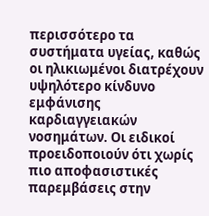περισσότερο τα συστήματα υγείας, καθώς οι ηλικιωμένοι διατρέχουν υψηλότερο κίνδυνο εμφάνισης καρδιαγγειακών νοσημάτων. Οι ειδικοί προειδοποιούν ότι χωρίς πιο αποφασιστικές παρεμβάσεις στην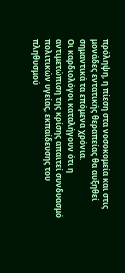πρόληψη, η πίεση στα νοσοκομεία και στις μονάδες εντατικής θεραπείας θα αυξηθεί σημαντικά τα επόμενα χρόνια.
Οι καρδιολόγοι καταλήγουν ότι η αντιμετώπιση της κρίσης απαιτεί συνδυασμό πολιτικών υγείας, εκπαίδευσης του πληθυσμού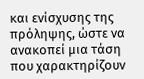και ενίσχυσης της πρόληψης, ώστε να ανακοπεί μια τάση που χαρακτηρίζουν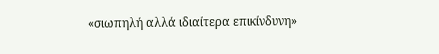«σιωπηλή αλλά ιδιαίτερα επικίνδυνη»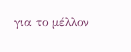για το μέλλον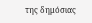της δημόσιας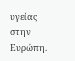υγείας στην Ευρώπη.